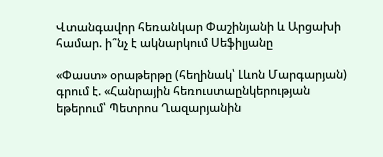Վտանգավոր հեռանկար Փաշինյանի և Արցախի համար. ի՞նչ է ակնարկում Սեֆիլյանը

«Փաստ» օրաթերթը (հեղինակ՝ Լևոն Մարգարյան) գրում է. «Հանրային հեռուստաընկերության եթերում՝ Պետրոս Ղազարյանին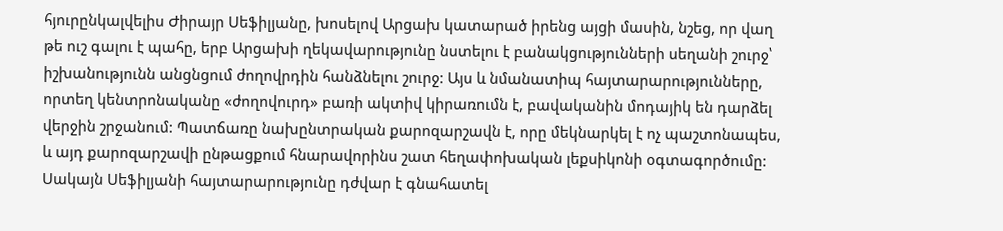հյուրընկալվելիս Ժիրայր Սեֆիլյանը, խոսելով Արցախ կատարած իրենց այցի մասին, նշեց, որ վաղ թե ուշ գալու է պահը, երբ Արցախի ղեկավարությունը նստելու է բանակցությունների սեղանի շուրջ՝ իշխանությունն անցնցում ժողովրդին հանձնելու շուրջ: Այս և նմանատիպ հայտարարությունները, որտեղ կենտրոնականը «ժողովուրդ» բառի ակտիվ կիրառումն է, բավականին մոդայիկ են դարձել վերջին շրջանում: Պատճառը նախընտրական քարոզարշավն է, որը մեկնարկել է ոչ պաշտոնապես, և այդ քարոզարշավի ընթացքում հնարավորինս շատ հեղափոխական լեքսիկոնի օգտագործումը: Սակայն Սեֆիլյանի հայտարարությունը դժվար է գնահատել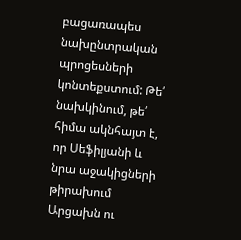բացառապես նախընտրական պրոցեսների կոնտեքստում: Թե՛ նախկինում, թե՛ հիմա ակնհայտ է, որ Սեֆիլյանի և նրա աջակիցների թիրախում Արցախն ու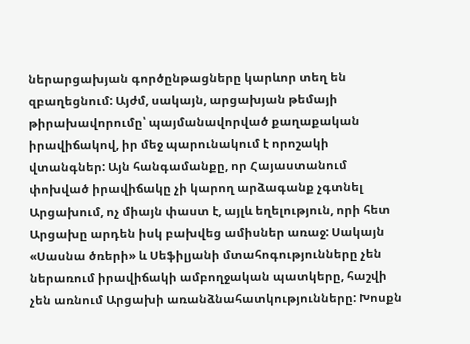ներարցախյան գործընթացները կարևոր տեղ են զբաղեցնում: Այժմ, սակայն, արցախյան թեմայի թիրախավորումը՝ պայմանավորված քաղաքական իրավիճակով, իր մեջ պարունակում է որոշակի վտանգներ: Այն հանգամանքը, որ Հայաստանում փոխված իրավիճակը չի կարող արձագանք չգտնել Արցախում, ոչ միայն փաստ է, այլև եղելություն, որի հետ Արցախը արդեն իսկ բախվեց ամիսներ առաջ: Սակայն «Սասնա ծռերի» և Սեֆիլյանի մտահոգությունները չեն ներառում իրավիճակի ամբողջական պատկերը, հաշվի չեն առնում Արցախի առանձնահատկությունները: Խոսքն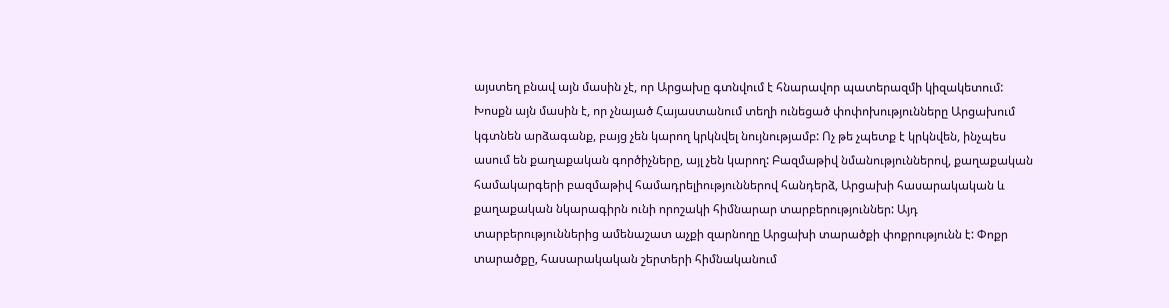այստեղ բնավ այն մասին չէ, որ Արցախը գտնվում է հնարավոր պատերազմի կիզակետում: Խոսքն այն մասին է, որ չնայած Հայաստանում տեղի ունեցած փոփոխությունները Արցախում կգտնեն արձագանք, բայց չեն կարող կրկնվել նույնությամբ: Ոչ թե չպետք է կրկնվեն, ինչպես ասում են քաղաքական գործիչները, այլ չեն կարող: Բազմաթիվ նմանություններով, քաղաքական համակարգերի բազմաթիվ համադրելիություններով հանդերձ, Արցախի հասարակական և քաղաքական նկարագիրն ունի որոշակի հիմնարար տարբերություններ: Այդ տարբերություններից ամենաշատ աչքի զարնողը Արցախի տարածքի փոքրությունն է: Փոքր տարածքը, հասարակական շերտերի հիմնականում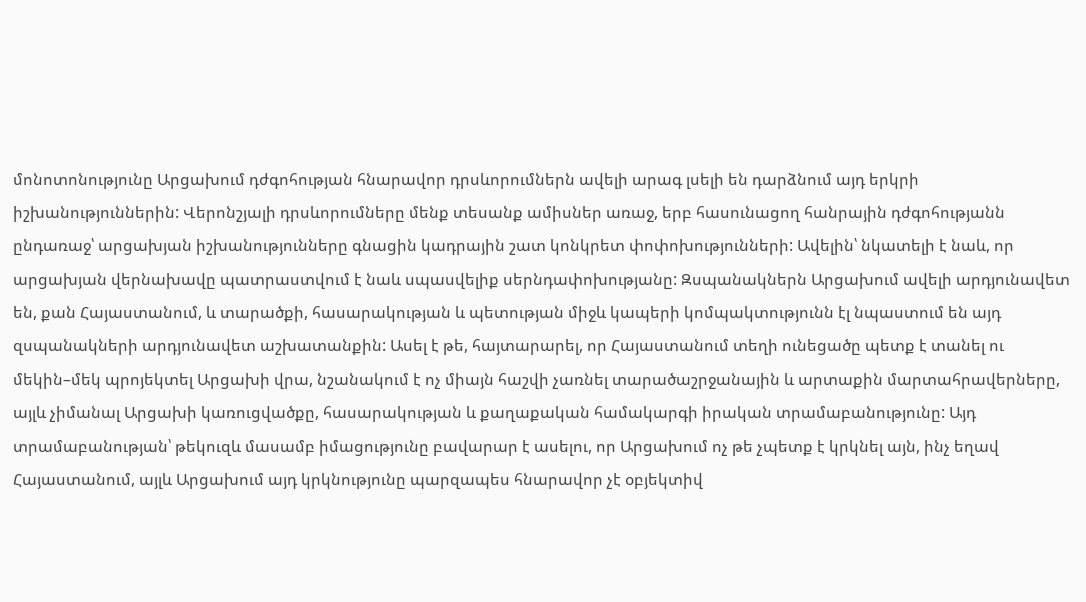մոնոտոնությունը Արցախում դժգոհության հնարավոր դրսևորումներն ավելի արագ լսելի են դարձնում այդ երկրի իշխանություններին: Վերոնշյալի դրսևորումները մենք տեսանք ամիսներ առաջ, երբ հասունացող հանրային դժգոհությանն ընդառաջ՝ արցախյան իշխանությունները գնացին կադրային շատ կոնկրետ փոփոխությունների: Ավելին՝ նկատելի է նաև, որ արցախյան վերնախավը պատրաստվում է նաև սպասվելիք սերնդափոխությանը: Զսպանակներն Արցախում ավելի արդյունավետ են, քան Հայաստանում, և տարածքի, հասարակության և պետության միջև կապերի կոմպակտությունն էլ նպաստում են այդ զսպանակների արդյունավետ աշխատանքին: Ասել է թե, հայտարարել, որ Հայաստանում տեղի ունեցածը պետք է տանել ու մեկին–մեկ պրոյեկտել Արցախի վրա, նշանակում է ոչ միայն հաշվի չառնել տարածաշրջանային և արտաքին մարտահրավերները, այլև չիմանալ Արցախի կառուցվածքը, հասարակության և քաղաքական համակարգի իրական տրամաբանությունը: Այդ տրամաբանության՝ թեկուզև մասամբ իմացությունը բավարար է ասելու, որ Արցախում ոչ թե չպետք է կրկնել այն, ինչ եղավ Հայաստանում, այլև Արցախում այդ կրկնությունը պարզապես հնարավոր չէ օբյեկտիվ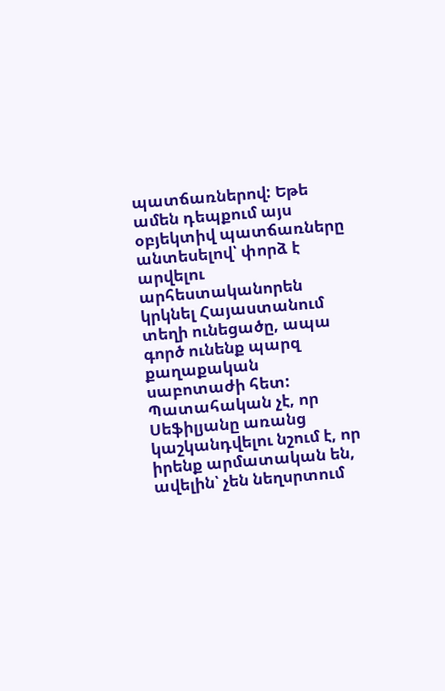պատճառներով: Եթե ամեն դեպքում այս օբյեկտիվ պատճառները անտեսելով՝ փորձ է արվելու արհեստականորեն կրկնել Հայաստանում տեղի ունեցածը, ապա գործ ունենք պարզ քաղաքական սաբոտաժի հետ: Պատահական չէ, որ Սեֆիլյանը առանց կաշկանդվելու նշում է, որ իրենք արմատական են, ավելին՝ չեն նեղսրտում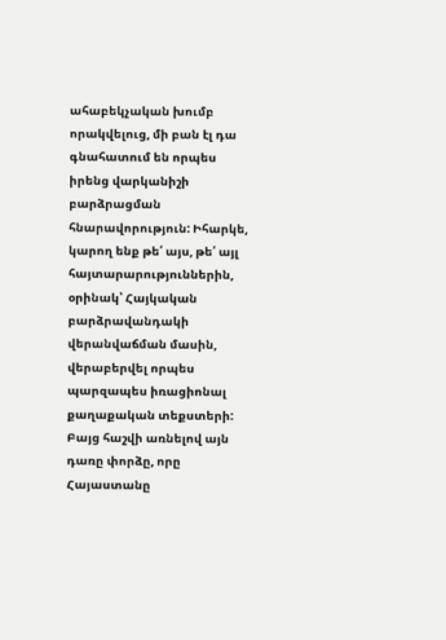ահաբեկչական խումբ որակվելուց, մի բան էլ դա գնահատում են որպես իրենց վարկանիշի բարձրացման հնարավորություն: Իհարկե, կարող ենք թե՛ այս, թե՛ այլ հայտարարություններին, օրինակ՝ Հայկական բարձրավանդակի վերանվաճման մասին, վերաբերվել որպես պարզապես իռացիոնալ քաղաքական տեքստերի: Բայց հաշվի առնելով այն դառը փորձը, որը Հայաստանը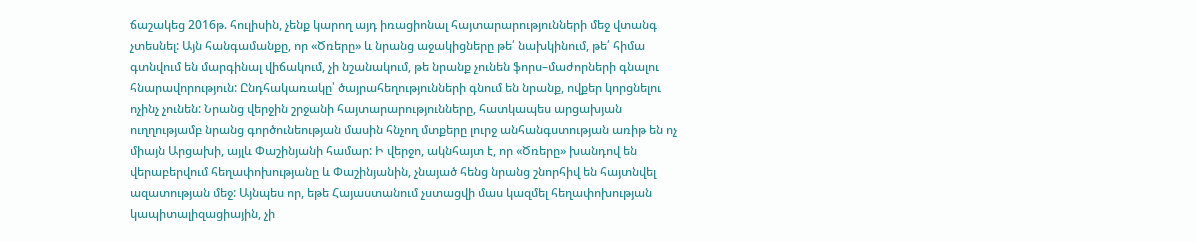ճաշակեց 2016թ. հուլիսին, չենք կարող այդ իռացիոնալ հայտարարությունների մեջ վտանգ չտեսնել: Այն հանգամանքը, որ «Ծռերը» և նրանց աջակիցները թե՛ նախկինում, թե՛ հիմա գտնվում են մարգինալ վիճակում, չի նշանակում, թե նրանք չունեն ֆորս–մաժորների գնալու հնարավորություն: Ընդհակառակը՝ ծայրահեղությունների գնում են նրանք, ովքեր կորցնելու ոչինչ չունեն: Նրանց վերջին շրջանի հայտարարությունները, հատկապես արցախյան ուղղությամբ նրանց գործունեության մասին հնչող մտքերը լուրջ անհանգստության առիթ են ոչ միայն Արցախի, այլև Փաշինյանի համար: Ի վերջո, ակնհայտ է, որ «Ծռերը» խանդով են վերաբերվում հեղափոխությանը և Փաշինյանին, չնայած հենց նրանց շնորհիվ են հայտնվել ազատության մեջ: Այնպես որ, եթե Հայաստանում չստացվի մաս կազմել հեղափոխության կապիտալիզացիային, չի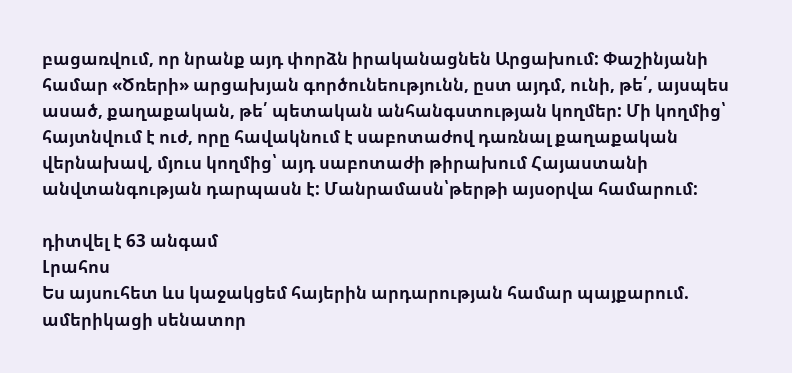բացառվում, որ նրանք այդ փորձն իրականացնեն Արցախում: Փաշինյանի համար «Ծռերի» արցախյան գործունեությունն, ըստ այդմ, ունի, թե՛, այսպես ասած, քաղաքական, թե՛ պետական անհանգստության կողմեր: Մի կողմից՝ հայտնվում է ուժ, որը հավակնում է սաբոտաժով դառնալ քաղաքական վերնախավ, մյուս կողմից՝ այդ սաբոտաժի թիրախում Հայաստանի անվտանգության դարպասն է: Մանրամասն՝թերթի այսօրվա համարում:

դիտվել է 63 անգամ
Լրահոս
Ես այսուհետ ևս կաջակցեմ հայերին արդարության համար պայքարում. ամերիկացի սենատոր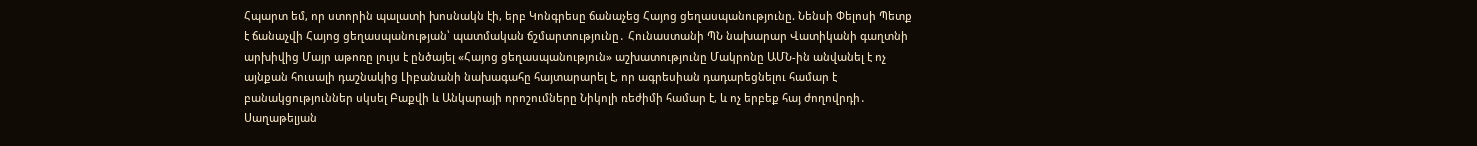Հպարտ եմ, որ ստորին պալատի խոսնակն էի, երբ Կոնգրեսը ճանաչեց Հայոց ցեղասպանությունը. Նենսի Փելոսի Պետք է ճանաչվի Հայոց ցեղասպանության՝ պատմական ճշմարտությունը․ Հունաստանի ՊՆ նախարար Վատիկանի գաղտնի արխիվից Մայր աթոռը լույս է ընծայել «Հայոց ցեղասպանություն» աշխատությունը Մակրոնը ԱՄՆ-ին անվանել է ոչ այնքան հուսալի դաշնակից Լիբանանի նախագահը հայտարարել է, որ ագրեսիան դադարեցնելու համար է բանակցություններ սկսել Բաքվի և Անկարայի որոշումները Նիկոլի ռեժիմի համար է, և ոչ երբեք հայ ժողովրդի․ Սաղաթելյան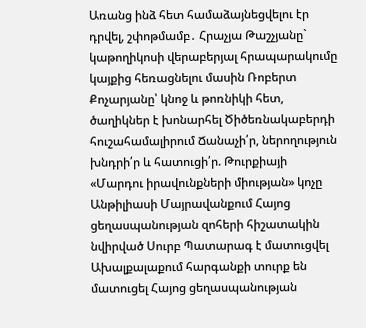Առանց ինձ հետ համաձայնեցվելու էր դրվել, շփոթմամբ․ Հրաչյա Թաշչյանը` կաթողիկոսի վերաբերյալ հրապարակումը կայքից հեռացնելու մասին Ռոբերտ Քոչարյանը՝ կնոջ և թոռնիկի հետ, ծաղիկներ է խոնարհել Ծիծեռնակաբերդի հուշահամալիրում Ճանաչի՛ր, ներողություն խնդրի՛ր և հատուցի՛ր. Թուրքիայի «Մարդու իրավունքների միության» կոչը Անթիլիասի Մայրավանքում Հայոց ցեղասպանության զոհերի հիշատակին նվիրված Սուրբ Պատարագ է մատուցվել Ախալքալաքում հարգանքի տուրք են մատուցել Հայոց ցեղասպանության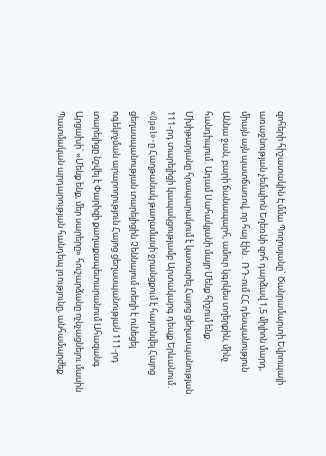զոհերի հիշատակին Էմմա Պողոսյանը` Ծանրամարտի Եվրոպայի առաջնության չեմպիոն Եղեռնի զոհ դարձավ 1,5 միլիոն մարդ, միայն այն պատճառով, որ հայ էին․ ՌԴ-ում ՀՀ դեսպանություն Աննա ջան, բարի ճանապարհ, ամուր կգրկես տղերքին, մինչ հանդիպում․Ադամ Սահակյանի մայր Մենք հիշում ենք. Մխիթարյանը հրապարակում է կատարել Հայոց ցեղաuպանության 111-րդ տարելիցի կապակցությամբ Արտակարգ դեպք Երևանում․ «Opel»-ը Հաղթանակ թաղամասի ջրանցքում է հայտնվել Հայոց ցեղասպանության տարելիցին Չեննայում տեղի է ունեցել ոգեկոչման արարողություն Հայոց ցեղասպանության 111-րդ տարելիցը նշվել է Փարիզի քաղաքապետարանում Ահազանգ Արցախի՝ «Մենք ենք, մեր սարերը» հուշարձանը ոչնչացնելու մասին Պատմական արդարության հանդեպ լռությունը, անհամարժեք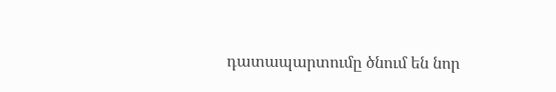դատապարտումը ծնում են նոր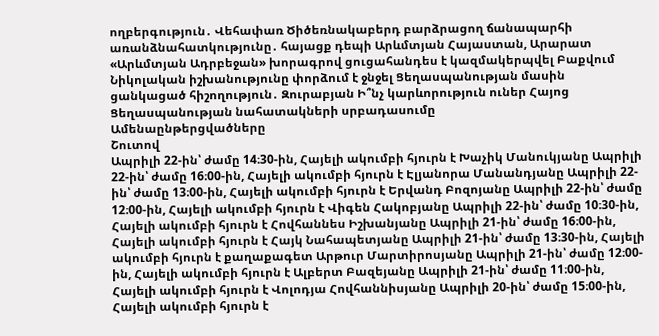ողբերգություն․ Վեհափառ Ծիծեռնակաբերդ բարձրացող ճանապարհի առանձնահատկությունը․ հայացք դեպի Արևմտյան Հայաստան, Արարատ «Արևմտյան Ադրբեջան» խորագրով ցուցահանդես է կազմակերպվել Բաքվում Նիկոլական իշխանությունը փորձում է ջնջել Ցեղասպանության մասին ցանկացած հիշողություն․ Զուրաբյան Ի՞նչ կարևորություն ուներ Հայոց Ցեղասպանության նահատակների սրբադասումը
Ամենաընթերցվածները
Շուտով
Ապրիլի 22-ին՝ ժամը 14։30-ին, Հայելի ակումբի հյուրն է Խաչիկ Մանուկյանը Ապրիլի 22-ին՝ ժամը 16։00-ին, Հայելի ակումբի հյուրն է Էլյանորա Մանանդյանը Ապրիլի 22-ին՝ ժամը 13։00-ին, Հայելի ակումբի հյուրն է Երվանդ Բոզոյանը Ապրիլի 22-ին՝ ժամը 12։00-ին, Հայելի ակումբի հյուրն է Վիգեն Հակոբյանը Ապրիլի 22-ին՝ ժամը 10։30-ին, Հայելի ակումբի հյուրն է Հովհաննես Իշխանյանը Ապրիլի 21-ին՝ ժամը 16։00-ին, Հայելի ակումբի հյուրն է Հայկ Նահապետյանը Ապրիլի 21-ին՝ ժամը 13։30-ին, Հայելի ակումբի հյուրն է քաղաքագետ Արթուր Մարտիրոսյանը Ապրիլի 21-ին՝ ժամը 12։00-ին, Հայելի ակումբի հյուրն է Ալբերտ Բազեյանը Ապրիլի 21-ին՝ ժամը 11։00-ին, Հայելի ակումբի հյուրն է Վոլոդյա Հովհաննիսյանը Ապրիլի 20-ին՝ ժամը 15։00-ին, Հայելի ակումբի հյուրն է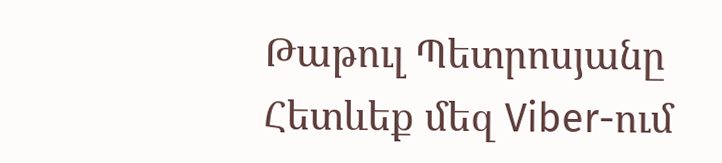Թաթուլ Պետրոսյանը
Հետևեք մեզ Viber-ում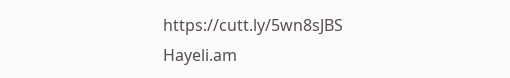https://cutt.ly/5wn8sJBS
Hayeli.am